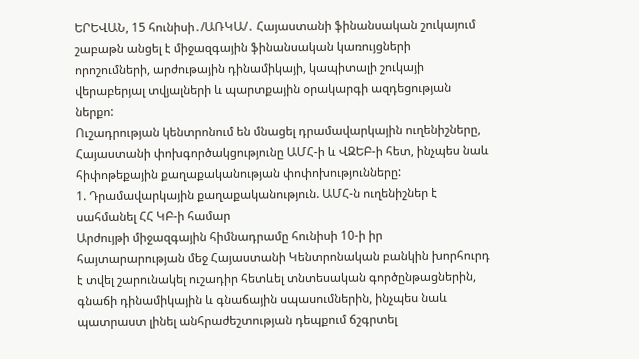ԵՐԵՎԱՆ, 15 հունիսի․/ԱՌԿԱ/․ Հայաստանի ֆինանսական շուկայում շաբաթն անցել է միջազգային ֆինանսական կառույցների որոշումների, արժութային դինամիկայի, կապիտալի շուկայի վերաբերյալ տվյալների և պարտքային օրակարգի ազդեցության ներքո:
Ուշադրության կենտրոնում են մնացել դրամավարկային ուղենիշները, Հայաստանի փոխգործակցությունը ԱՄՀ-ի և ՎԶԵԲ-ի հետ, ինչպես նաև հիփոթեքային քաղաքականության փոփոխությունները:
1. Դրամավարկային քաղաքականություն. ԱՄՀ-ն ուղենիշներ է սահմանել ՀՀ ԿԲ-ի համար
Արժույթի միջազգային հիմնադրամը հունիսի 10-ի իր հայտարարության մեջ Հայաստանի Կենտրոնական բանկին խորհուրդ է տվել շարունակել ուշադիր հետևել տնտեսական գործընթացներին, գնաճի դինամիկային և գնաճային սպասումներին, ինչպես նաև պատրաստ լինել անհրաժեշտության դեպքում ճշգրտել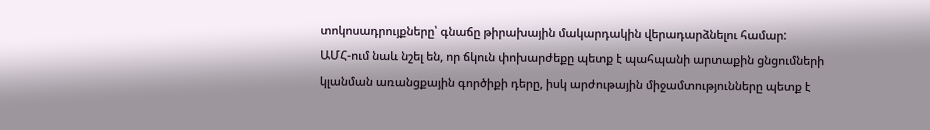տոկոսադրույքները՝ գնաճը թիրախային մակարդակին վերադարձնելու համար:
ԱՄՀ-ում նաև նշել են, որ ճկուն փոխարժեքը պետք է պահպանի արտաքին ցնցումների կլանման առանցքային գործիքի դերը, իսկ արժութային միջամտությունները պետք է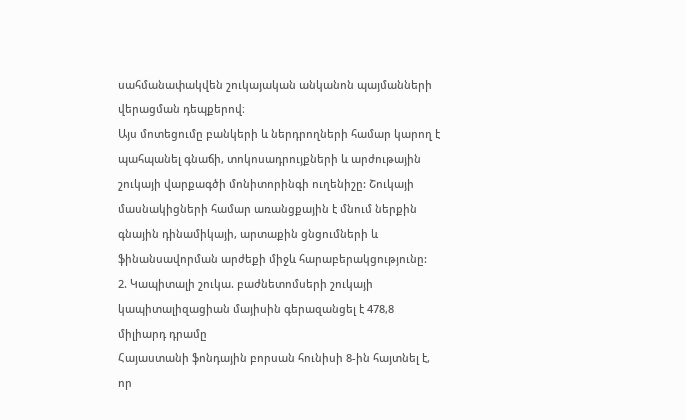սահմանափակվեն շուկայական անկանոն պայմանների վերացման դեպքերով։
Այս մոտեցումը բանկերի և ներդրողների համար կարող է պահպանել գնաճի, տոկոսադրույքների և արժութային շուկայի վարքագծի մոնիտորինգի ուղենիշը: Շուկայի մասնակիցների համար առանցքային է մնում ներքին գնային դինամիկայի, արտաքին ցնցումների և ֆինանսավորման արժեքի միջև հարաբերակցությունը:
2. Կապիտալի շուկա. բաժնետոմսերի շուկայի կապիտալիզացիան մայիսին գերազանցել է 478,8 միլիարդ դրամը
Հայաստանի ֆոնդային բորսան հունիսի 8-ին հայտնել է, որ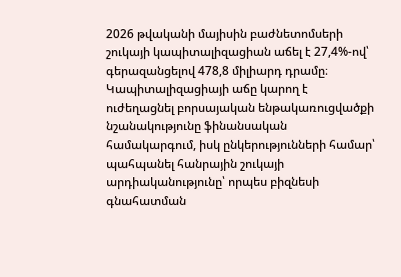2026 թվականի մայիսին բաժնետոմսերի շուկայի կապիտալիզացիան աճել է 27,4%-ով՝ գերազանցելով 478,8 միլիարդ դրամը։
Կապիտալիզացիայի աճը կարող է ուժեղացնել բորսայական ենթակառուցվածքի նշանակությունը ֆինանսական համակարգում, իսկ ընկերությունների համար՝ պահպանել հանրային շուկայի արդիականությունը՝ որպես բիզնեսի գնահատման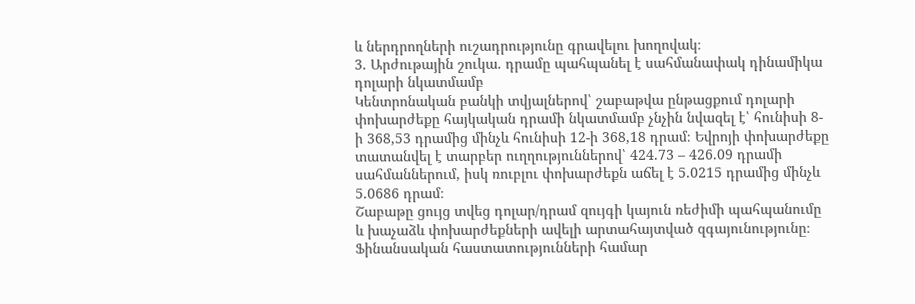և ներդրողների ուշադրությունը գրավելու խողովակ։
3. Արժութային շուկա. դրամը պահպանել է սահմանափակ դինամիկա դոլարի նկատմամբ
Կենտրոնական բանկի տվյալներով՝ շաբաթվա ընթացքում դոլարի փոխարժեքը հայկական դրամի նկատմամբ չնչին նվազել է՝ հունիսի 8-ի 368,53 դրամից մինչև հունիսի 12-ի 368,18 դրամ։ Եվրոյի փոխարժեքը տատանվել է տարբեր ուղղություններով՝ 424.73 – 426.09 դրամի սահմաններում, իսկ ռուբլու փոխարժեքն աճել է 5.0215 դրամից մինչև 5.0686 դրամ։
Շաբաթը ցույց տվեց դոլար/դրամ զույգի կայուն ռեժիմի պահպանումը և խաչաձև փոխարժեքների ավելի արտահայտված զգայունությունը։ Ֆինանսական հաստատությունների համար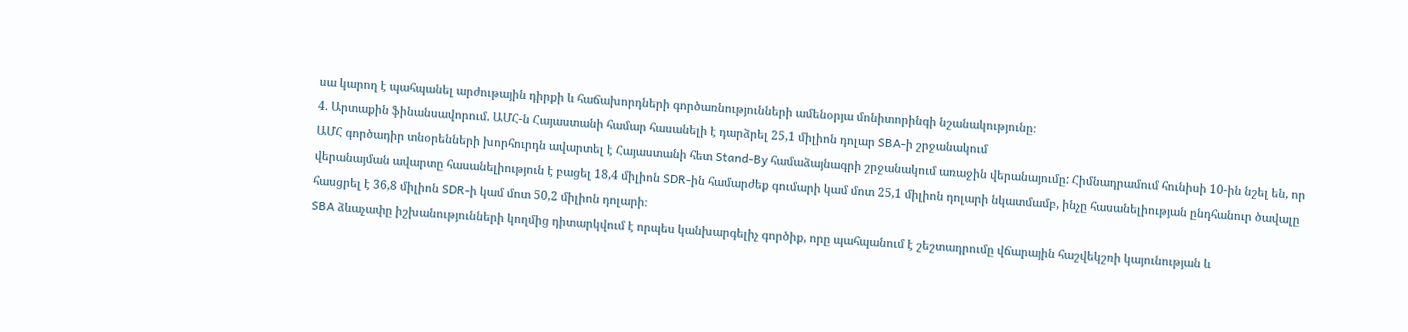սա կարող է պահպանել արժութային դիրքի և հաճախորդների գործառնությունների ամենօրյա մոնիտորինգի նշանակությունը։
4. Արտաքին ֆինանսավորում. ԱՄՀ-ն Հայաստանի համար հասանելի է դարձրել 25,1 միլիոն դոլար SBA-ի շրջանակում
ԱՄՀ գործադիր տնօրենների խորհուրդն ավարտել է Հայաստանի հետ Stand-By համաձայնագրի շրջանակում առաջին վերանայումը: Հիմնադրամում հունիսի 10-ին նշել են, որ վերանայման ավարտը հասանելիություն է բացել 18,4 միլիոն SDR-ին համարժեք գումարի կամ մոտ 25,1 միլիոն դոլարի նկատմամբ, ինչը հասանելիության ընդհանուր ծավալը հասցրել է 36,8 միլիոն SDR-ի կամ մոտ 50,2 միլիոն դոլարի։
SBA ձևաչափը իշխանությունների կողմից դիտարկվում է որպես կանխարգելիչ գործիք, որը պահպանում է շեշտադրումը վճարային հաշվեկշռի կայունության և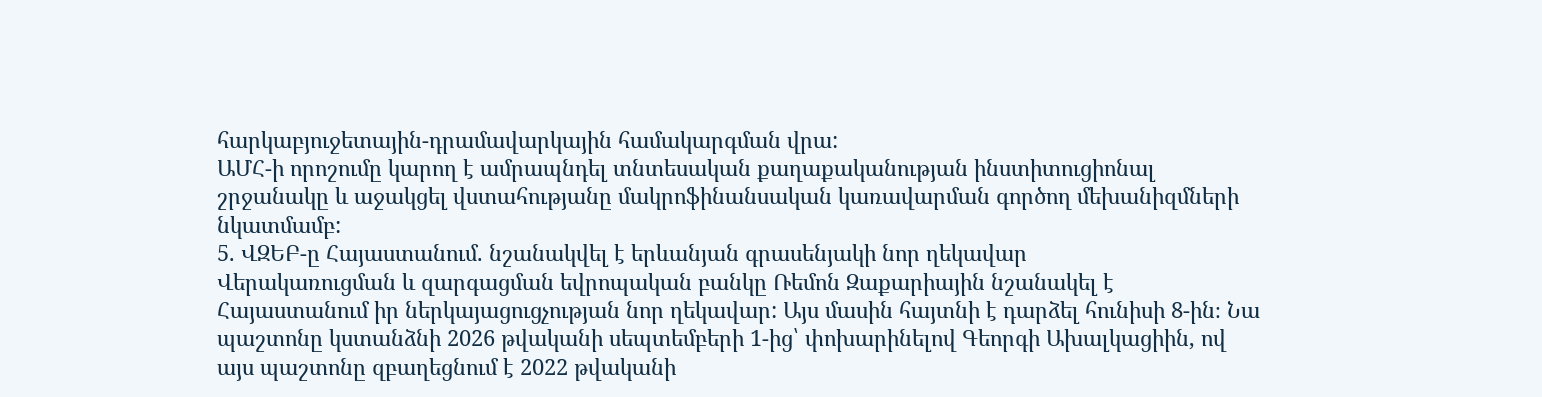հարկաբյուջետային-դրամավարկային համակարգման վրա:
ԱՄՀ-ի որոշումը կարող է ամրապնդել տնտեսական քաղաքականության ինստիտուցիոնալ շրջանակը և աջակցել վստահությանը մակրոֆինանսական կառավարման գործող մեխանիզմների նկատմամբ:
5. ՎԶԵԲ-ը Հայաստանում. նշանակվել է երևանյան գրասենյակի նոր ղեկավար
Վերակառուցման և զարգացման եվրոպական բանկը Ռեմոն Զաքարիային նշանակել է Հայաստանում իր ներկայացուցչության նոր ղեկավար: Այս մասին հայտնի է դարձել հունիսի 8-ին։ Նա պաշտոնը կստանձնի 2026 թվականի սեպտեմբերի 1-ից՝ փոխարինելով Գեորգի Ախալկացիին, ով այս պաշտոնը զբաղեցնում է 2022 թվականի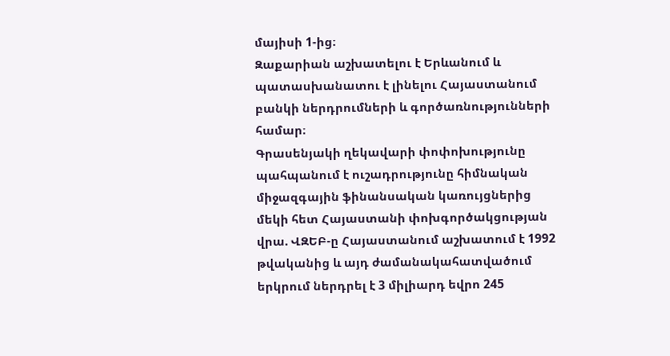մայիսի 1-ից։
Զաքարիան աշխատելու է Երևանում և պատասխանատու է լինելու Հայաստանում բանկի ներդրումների և գործառնությունների համար։
Գրասենյակի ղեկավարի փոփոխությունը պահպանում է ուշադրությունը հիմնական միջազգային ֆինանսական կառույցներից մեկի հետ Հայաստանի փոխգործակցության վրա. ՎԶԵԲ-ը Հայաստանում աշխատում է 1992 թվականից և այդ ժամանակահատվածում երկրում ներդրել է 3 միլիարդ եվրո 245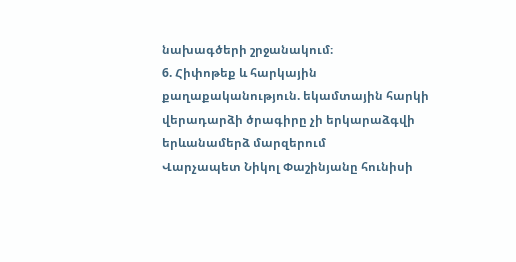նախագծերի շրջանակում։
6. Հիփոթեք և հարկային քաղաքականություն. եկամտային հարկի վերադարձի ծրագիրը չի երկարաձգվի երևանամերձ մարզերում
Վարչապետ Նիկոլ Փաշինյանը հունիսի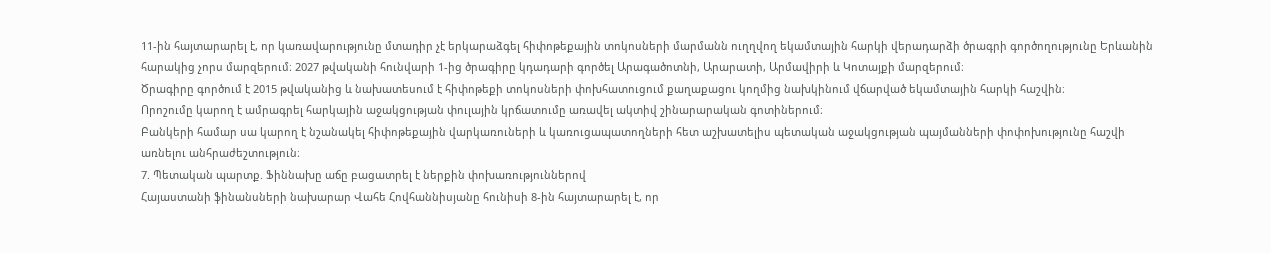11-ին հայտարարել է, որ կառավարությունը մտադիր չէ երկարաձգել հիփոթեքային տոկոսների մարմանն ուղղվող եկամտային հարկի վերադարձի ծրագրի գործողությունը Երևանին հարակից չորս մարզերում։ 2027 թվականի հունվարի 1-ից ծրագիրը կդադարի գործել Արագածոտնի, Արարատի, Արմավիրի և Կոտայքի մարզերում։
Ծրագիրը գործում է 2015 թվականից և նախատեսում է հիփոթեքի տոկոսների փոխհատուցում քաղաքացու կողմից նախկինում վճարված եկամտային հարկի հաշվին։
Որոշումը կարող է ամրագրել հարկային աջակցության փուլային կրճատումը առավել ակտիվ շինարարական գոտիներում։
Բանկերի համար սա կարող է նշանակել հիփոթեքային վարկառուների և կառուցապատողների հետ աշխատելիս պետական աջակցության պայմանների փոփոխությունը հաշվի առնելու անհրաժեշտություն։
7. Պետական պարտք. Ֆիննախը աճը բացատրել է ներքին փոխառություններով
Հայաստանի ֆինանսների նախարար Վահե Հովհաննիսյանը հունիսի 8-ին հայտարարել է, որ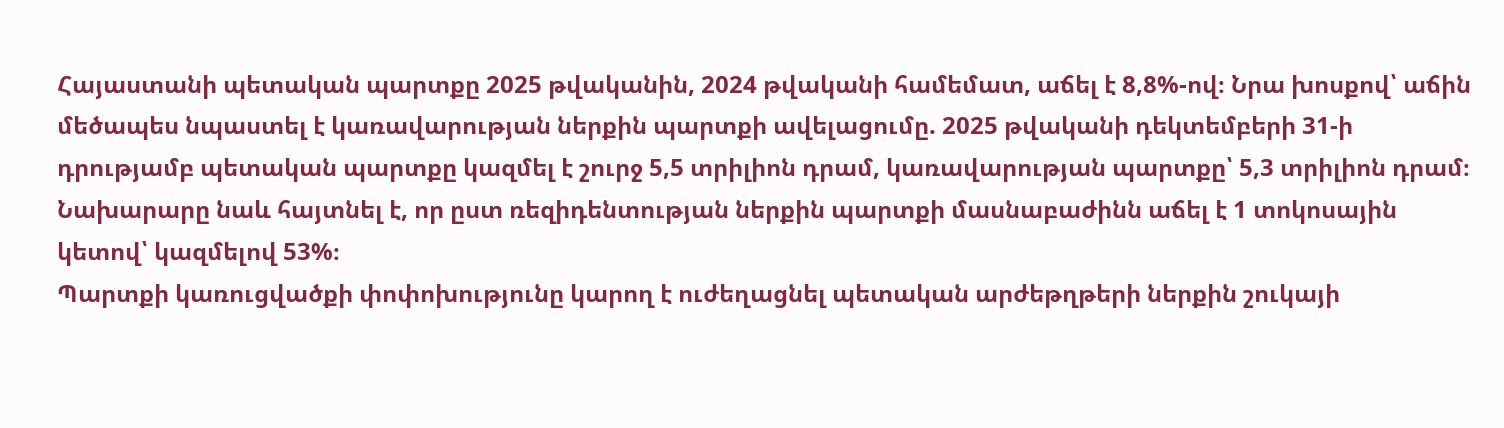Հայաստանի պետական պարտքը 2025 թվականին, 2024 թվականի համեմատ, աճել է 8,8%-ով։ Նրա խոսքով՝ աճին մեծապես նպաստել է կառավարության ներքին պարտքի ավելացումը. 2025 թվականի դեկտեմբերի 31-ի դրությամբ պետական պարտքը կազմել է շուրջ 5,5 տրիլիոն դրամ, կառավարության պարտքը՝ 5,3 տրիլիոն դրամ։
Նախարարը նաև հայտնել է, որ ըստ ռեզիդենտության ներքին պարտքի մասնաբաժինն աճել է 1 տոկոսային կետով՝ կազմելով 53%։
Պարտքի կառուցվածքի փոփոխությունը կարող է ուժեղացնել պետական արժեթղթերի ներքին շուկայի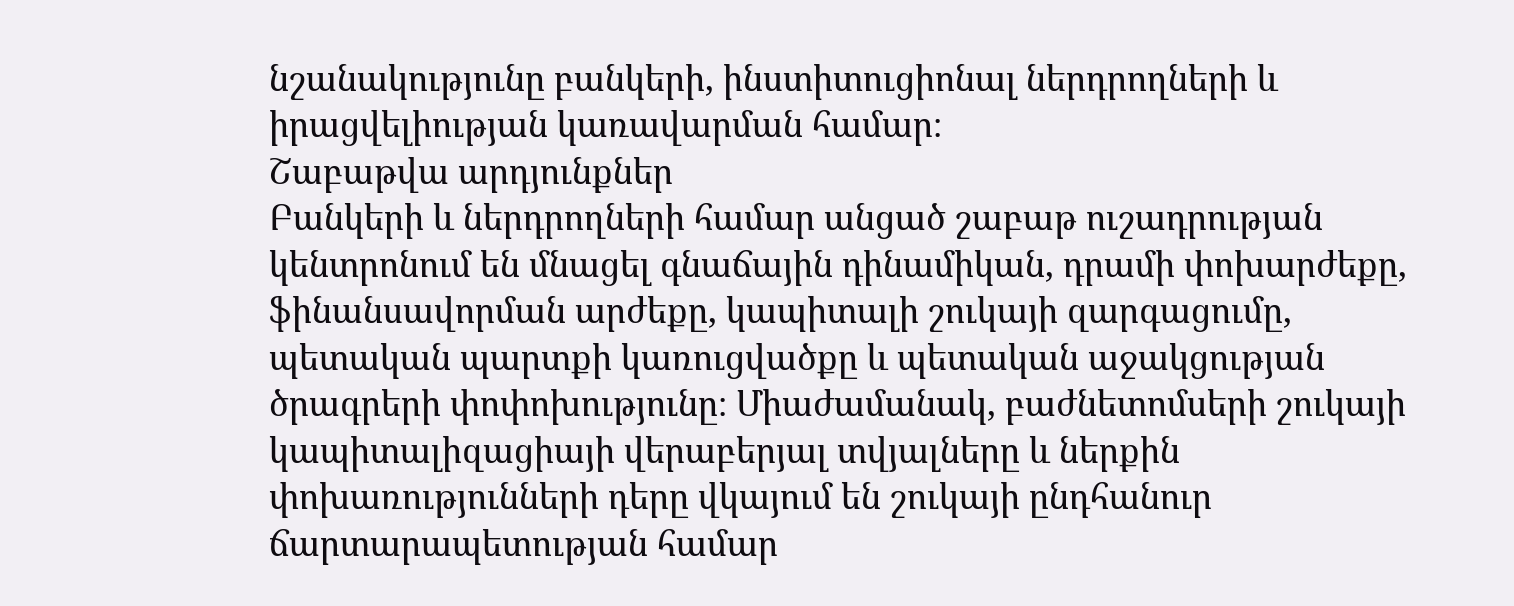նշանակությունը բանկերի, ինստիտուցիոնալ ներդրողների և իրացվելիության կառավարման համար։
Շաբաթվա արդյունքներ
Բանկերի և ներդրողների համար անցած շաբաթ ուշադրության կենտրոնում են մնացել գնաճային դինամիկան, դրամի փոխարժեքը, ֆինանսավորման արժեքը, կապիտալի շուկայի զարգացումը, պետական պարտքի կառուցվածքը և պետական աջակցության ծրագրերի փոփոխությունը։ Միաժամանակ, բաժնետոմսերի շուկայի կապիտալիզացիայի վերաբերյալ տվյալները և ներքին փոխառությունների դերը վկայում են շուկայի ընդհանուր ճարտարապետության համար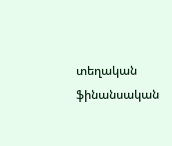տեղական ֆինանսական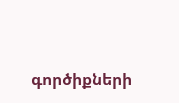գործիքների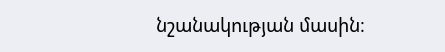նշանակության մասին։